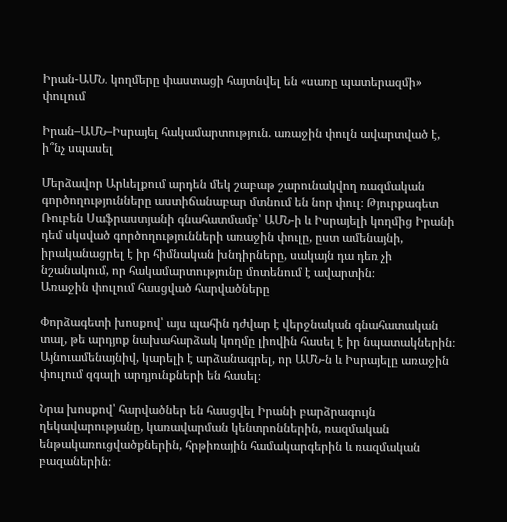Իրան-ԱՄՆ․ կողմերը փաստացի հայտնվել են «սառը պատերազմի» փուլում

Իրան–ԱՄՆ–Իսրայել հակամարտություն. առաջին փուլն ավարտված է, ի՞նչ սպասել

Մերձավոր Արևելքում արդեն մեկ շաբաթ շարունակվող ռազմական գործողությունները աստիճանաբար մտնում են նոր փուլ։ Թյուրքագետ Ռուբեն Սաֆրաստյանի գնահատմամբ՝ ԱՄՆ-ի և Իսրայելի կողմից Իրանի դեմ սկսված գործողությունների առաջին փուլը, ըստ ամենայնի, իրականացրել է իր հիմնական խնդիրները, սակայն դա դեռ չի նշանակում, որ հակամարտությունը մոտենում է ավարտին։
Առաջին փուլում հասցված հարվածները

Փորձագետի խոսքով՝ այս պահին դժվար է վերջնական գնահատական տալ, թե արդյոք նախահարձակ կողմը լիովին հասել է իր նպատակներին։ Այնուամենայնիվ, կարելի է արձանագրել, որ ԱՄՆ-ն և Իսրայելը առաջին փուլում զգալի արդյունքների են հասել։

Նրա խոսքով՝ հարվածներ են հասցվել Իրանի բարձրագույն ղեկավարությանը, կառավարման կենտրոններին, ռազմական ենթակառուցվածքներին, հրթիռային համակարգերին և ռազմական բազաներին։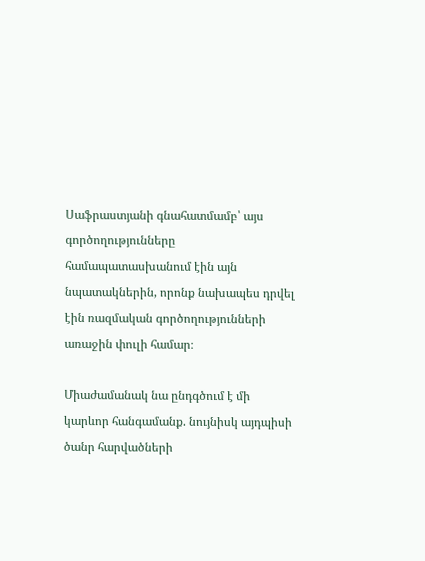Սաֆրաստյանի գնահատմամբ՝ այս գործողությունները համապատասխանում էին այն նպատակներին, որոնք նախապես դրվել էին ռազմական գործողությունների առաջին փուլի համար։

Միաժամանակ նա ընդգծում է մի կարևոր հանգամանք. նույնիսկ այդպիսի ծանր հարվածների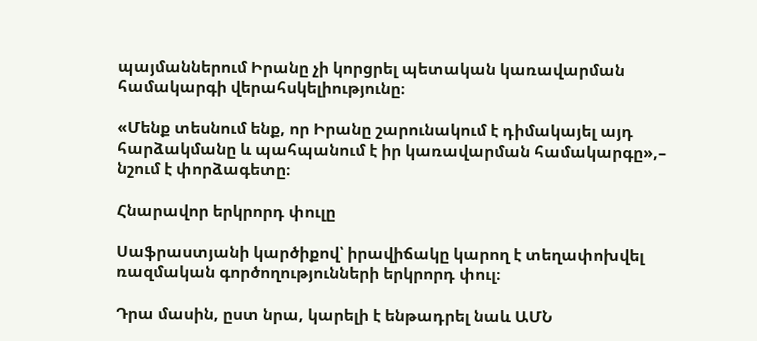պայմաններում Իրանը չի կորցրել պետական կառավարման համակարգի վերահսկելիությունը։

«Մենք տեսնում ենք, որ Իրանը շարունակում է դիմակայել այդ հարձակմանը և պահպանում է իր կառավարման համակարգը»,– նշում է փորձագետը։

Հնարավոր երկրորդ փուլը

Սաֆրաստյանի կարծիքով՝ իրավիճակը կարող է տեղափոխվել ռազմական գործողությունների երկրորդ փուլ։

Դրա մասին, ըստ նրա, կարելի է ենթադրել նաև ԱՄՆ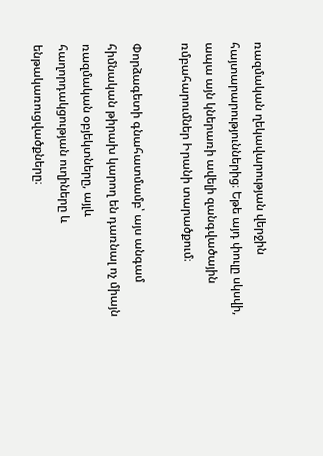ռազմական ղեկավարության վերջին հայտարարություններից։ Եթե այդ փուլը սկսվի, ապա այն կներառի ավելի զանգվածային ռմբահարումներ Իրանի տարածքում։

Փորձագետի գնահատմամբ՝ այս անգամ հիմնական թիրախ կարող են դառնալ ոչ միայն ռազմական օբյեկտները, այլև հաղորդակցության ուղիները և ենթակառուցվածքները։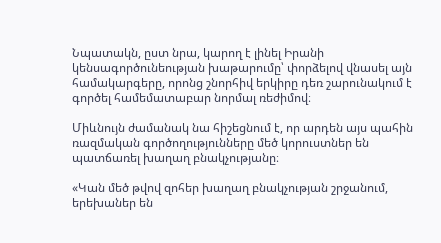Նպատակն, ըստ նրա, կարող է լինել Իրանի կենսագործունեության խաթարումը՝ փորձելով վնասել այն համակարգերը, որոնց շնորհիվ երկիրը դեռ շարունակում է գործել համեմատաբար նորմալ ռեժիմով։

Միևնույն ժամանակ նա հիշեցնում է, որ արդեն այս պահին ռազմական գործողությունները մեծ կորուստներ են պատճառել խաղաղ բնակչությանը։

«Կան մեծ թվով զոհեր խաղաղ բնակչության շրջանում, երեխաներ են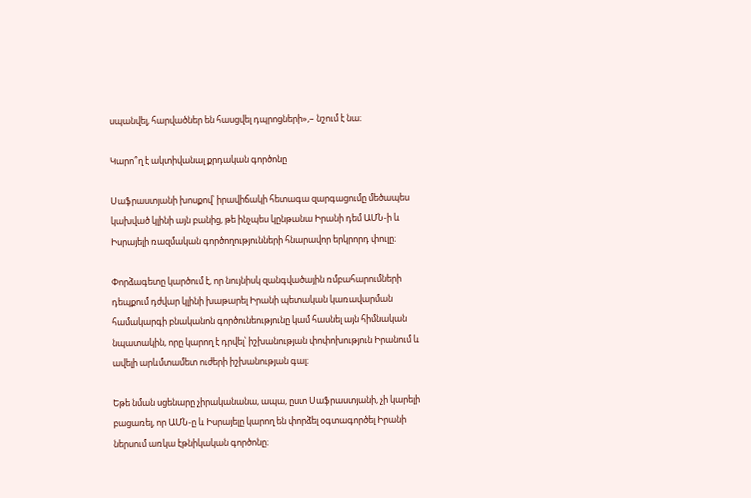սպանվել, հարվածներ են հասցվել դպրոցների»,– նշում է նա։

Կարո՞ղ է ակտիվանալ քրդական գործոնը

Սաֆրաստյանի խոսքով՝ իրավիճակի հետագա զարգացումը մեծապես կախված կլինի այն բանից, թե ինչպես կընթանա Իրանի դեմ ԱՄՆ-ի և Իսրայելի ռազմական գործողությունների հնարավոր երկրորդ փուլը։

Փորձագետը կարծում է, որ նույնիսկ զանգվածային ռմբահարումների դեպքում դժվար կլինի խաթարել Իրանի պետական կառավարման համակարգի բնականոն գործունեությունը կամ հասնել այն հիմնական նպատակին, որը կարող է դրվել՝ իշխանության փոփոխություն Իրանում և ավելի արևմտամետ ուժերի իշխանության գալ։

Եթե նման սցենարը չիրականանա, ապա, ըստ Սաֆրաստյանի, չի կարելի բացառել, որ ԱՄՆ-ը և Իսրայելը կարող են փորձել օգտագործել Իրանի ներսում առկա էթնիկական գործոնը։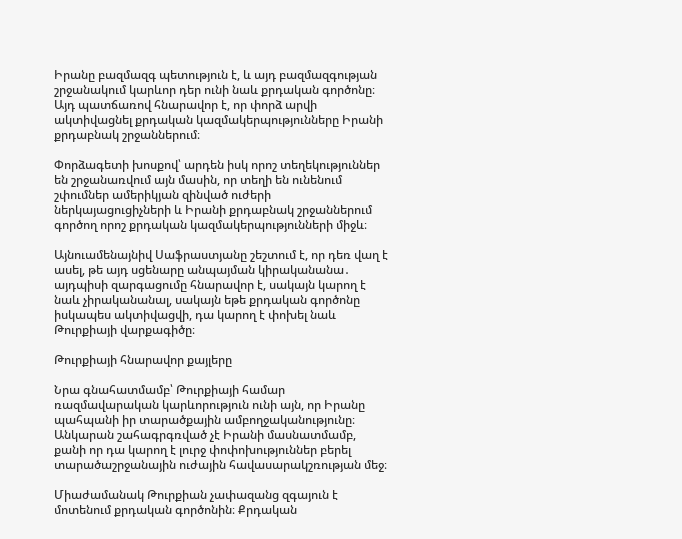Իրանը բազմազգ պետություն է, և այդ բազմազգության շրջանակում կարևոր դեր ունի նաև քրդական գործոնը։ Այդ պատճառով հնարավոր է, որ փորձ արվի ակտիվացնել քրդական կազմակերպությունները Իրանի քրդաբնակ շրջաններում։

Փորձագետի խոսքով՝ արդեն իսկ որոշ տեղեկություններ են շրջանառվում այն մասին, որ տեղի են ունենում շփումներ ամերիկյան զինված ուժերի ներկայացուցիչների և Իրանի քրդաբնակ շրջաններում գործող որոշ քրդական կազմակերպությունների միջև։

Այնուամենայնիվ Սաֆրաստյանը շեշտում է, որ դեռ վաղ է ասել, թե այդ սցենարը անպայման կիրականանա․ այդպիսի զարգացումը հնարավոր է, սակայն կարող է նաև չիրականանալ, սակայն եթե քրդական գործոնը իսկապես ակտիվացվի, դա կարող է փոխել նաև Թուրքիայի վարքագիծը։

Թուրքիայի հնարավոր քայլերը

Նրա գնահատմամբ՝ Թուրքիայի համար ռազմավարական կարևորություն ունի այն, որ Իրանը պահպանի իր տարածքային ամբողջականությունը։ Անկարան շահագրգռված չէ Իրանի մասնատմամբ, քանի որ դա կարող է լուրջ փոփոխություններ բերել տարածաշրջանային ուժային հավասարակշռության մեջ։

Միաժամանակ Թուրքիան չափազանց զգայուն է մոտենում քրդական գործոնին։ Քրդական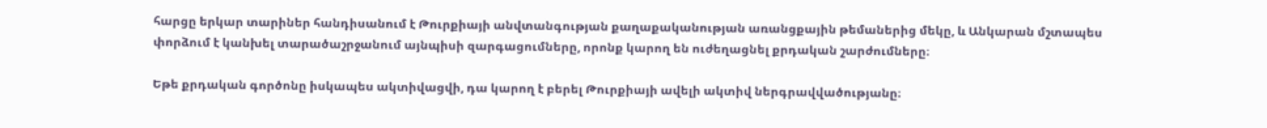հարցը երկար տարիներ հանդիսանում է Թուրքիայի անվտանգության քաղաքականության առանցքային թեմաներից մեկը, և Անկարան մշտապես փորձում է կանխել տարածաշրջանում այնպիսի զարգացումները, որոնք կարող են ուժեղացնել քրդական շարժումները։

Եթե քրդական գործոնը իսկապես ակտիվացվի, դա կարող է բերել Թուրքիայի ավելի ակտիվ ներգրավվածությանը։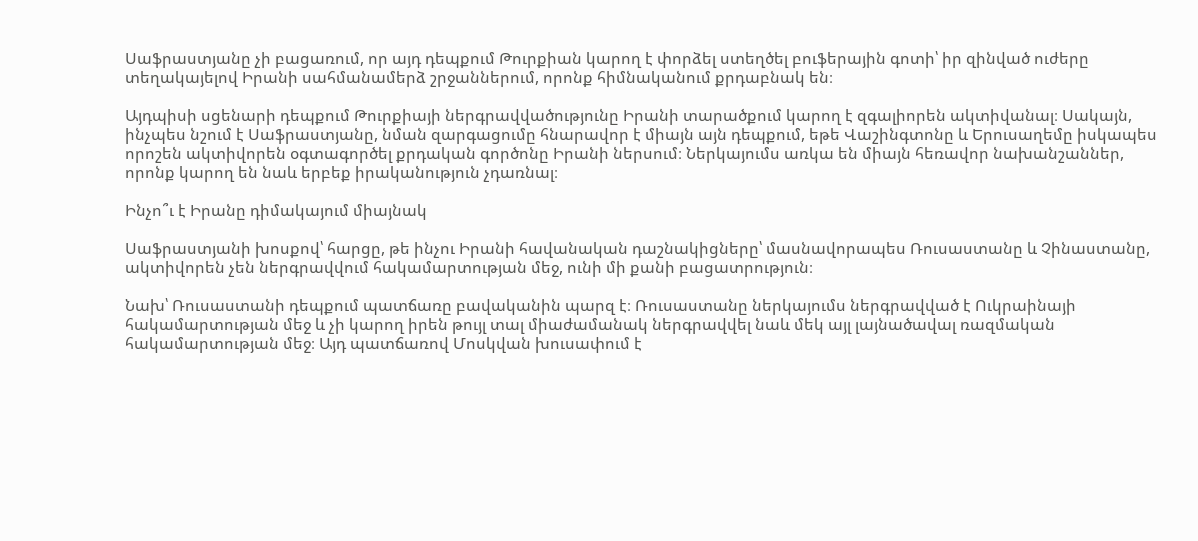Սաֆրաստյանը չի բացառում, որ այդ դեպքում Թուրքիան կարող է փորձել ստեղծել բուֆերային գոտի՝ իր զինված ուժերը տեղակայելով Իրանի սահմանամերձ շրջաններում, որոնք հիմնականում քրդաբնակ են։

Այդպիսի սցենարի դեպքում Թուրքիայի ներգրավվածությունը Իրանի տարածքում կարող է զգալիորեն ակտիվանալ։ Սակայն, ինչպես նշում է Սաֆրաստյանը, նման զարգացումը հնարավոր է միայն այն դեպքում, եթե Վաշինգտոնը և Երուսաղեմը իսկապես որոշեն ակտիվորեն օգտագործել քրդական գործոնը Իրանի ներսում։ Ներկայումս առկա են միայն հեռավոր նախանշաններ, որոնք կարող են նաև երբեք իրականություն չդառնալ։

Ինչո՞ւ է Իրանը դիմակայում միայնակ

Սաֆրաստյանի խոսքով՝ հարցը, թե ինչու Իրանի հավանական դաշնակիցները՝ մասնավորապես Ռուսաստանը և Չինաստանը, ակտիվորեն չեն ներգրավվում հակամարտության մեջ, ունի մի քանի բացատրություն։

Նախ՝ Ռուսաստանի դեպքում պատճառը բավականին պարզ է։ Ռուսաստանը ներկայումս ներգրավված է Ուկրաինայի հակամարտության մեջ և չի կարող իրեն թույլ տալ միաժամանակ ներգրավվել նաև մեկ այլ լայնածավալ ռազմական հակամարտության մեջ։ Այդ պատճառով Մոսկվան խուսափում է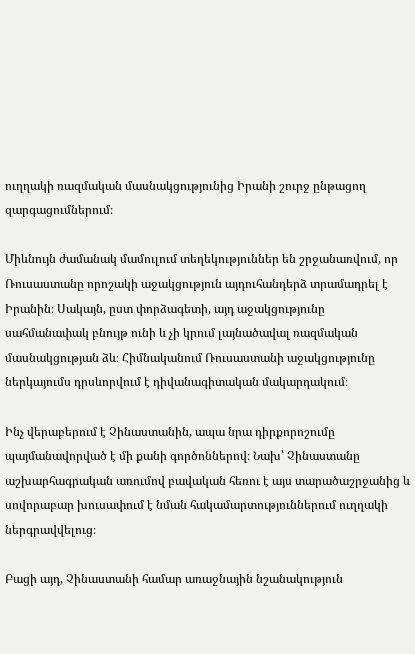ուղղակի ռազմական մասնակցությունից Իրանի շուրջ ընթացող զարգացումներում։

Միևնույն ժամանակ մամուլում տեղեկություններ են շրջանառվում, որ Ռուսաստանը որոշակի աջակցություն այդուհանդերձ տրամադրել է Իրանին։ Սակայն, ըստ փորձագետի, այդ աջակցությունը սահմանափակ բնույթ ունի և չի կրում լայնածավալ ռազմական մասնակցության ձև։ Հիմնականում Ռուսաստանի աջակցությունը ներկայումս դրսևորվում է դիվանագիտական մակարդակում։

Ինչ վերաբերում է Չինաստանին, ապա նրա դիրքորոշումը պայմանավորված է մի քանի գործոններով։ Նախ՝ Չինաստանը աշխարհագրական առումով բավական հեռու է այս տարածաշրջանից և սովորաբար խուսափում է նման հակամարտություններում ուղղակի ներգրավվելուց։

Բացի այդ, Չինաստանի համար առաջնային նշանակություն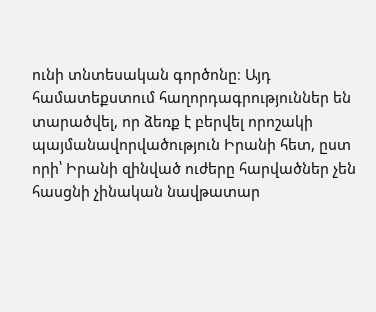ունի տնտեսական գործոնը։ Այդ համատեքստում հաղորդագրություններ են տարածվել, որ ձեռք է բերվել որոշակի պայմանավորվածություն Իրանի հետ, ըստ որի՝ Իրանի զինված ուժերը հարվածներ չեն հասցնի չինական նավթատար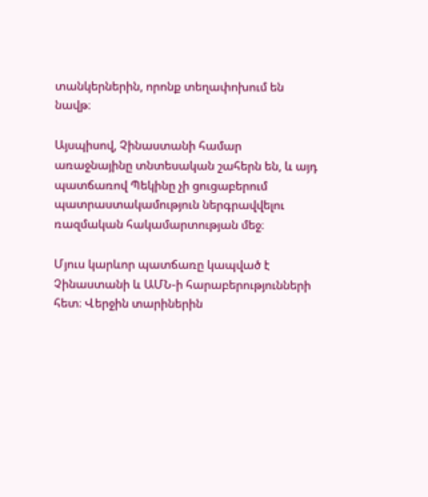տանկերներին, որոնք տեղափոխում են նավթ։

Այսպիսով, Չինաստանի համար առաջնայինը տնտեսական շահերն են, և այդ պատճառով Պեկինը չի ցուցաբերում պատրաստակամություն ներգրավվելու ռազմական հակամարտության մեջ։

Մյուս կարևոր պատճառը կապված է Չինաստանի և ԱՄՆ-ի հարաբերությունների հետ։ Վերջին տարիներին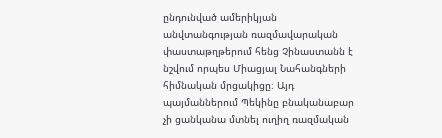ընդունված ամերիկյան անվտանգության ռազմավարական փաստաթղթերում հենց Չինաստանն է նշվում որպես Միացյալ Նահանգների հիմնական մրցակիցը։ Այդ պայմաններում Պեկինը բնականաբար չի ցանկանա մտնել ուղիղ ռազմական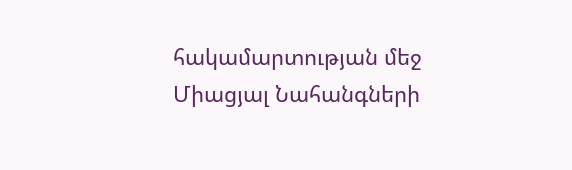հակամարտության մեջ Միացյալ Նահանգների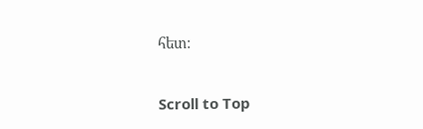հետ։

Scroll to Top